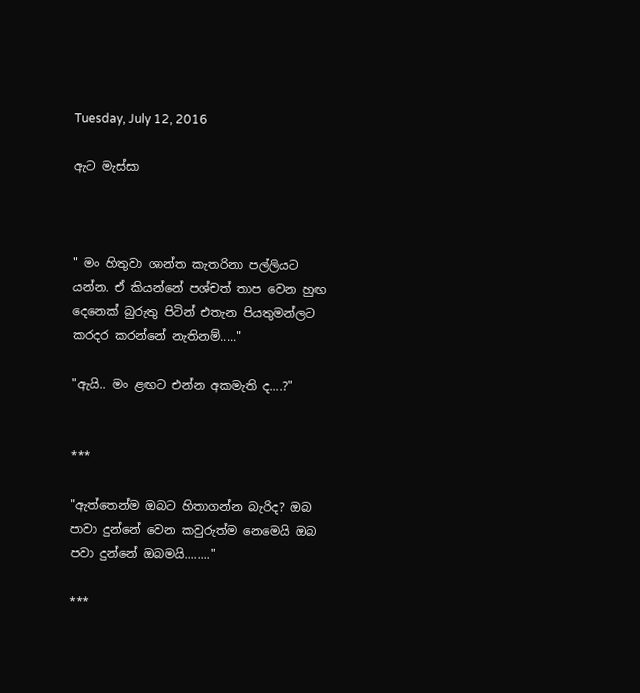Tuesday, July 12, 2016

ඇට මැස්සා



" මං හිතුවා ශාන්ත කැතරිනා පල්ලියට යන්න. ඒ කියන්නේ පශ්චත් තාප වෙන හුඟ දෙනෙක් බුරුතු පිටින් එතැන පියතුමන්ලට කරදර කරන්නේ නැතිනම්....."

"ඇයි.. මං ළඟට එන්න අකමැති ද....?"


***

"ඇත්තෙන්ම ඔබට හිතාගන්න බැරිද? ඔබ පාවා දුන්නේ වෙන කවුරුත්ම නෙමෙයි ඔබ පවා දුන්නේ ඔබමයි........"

***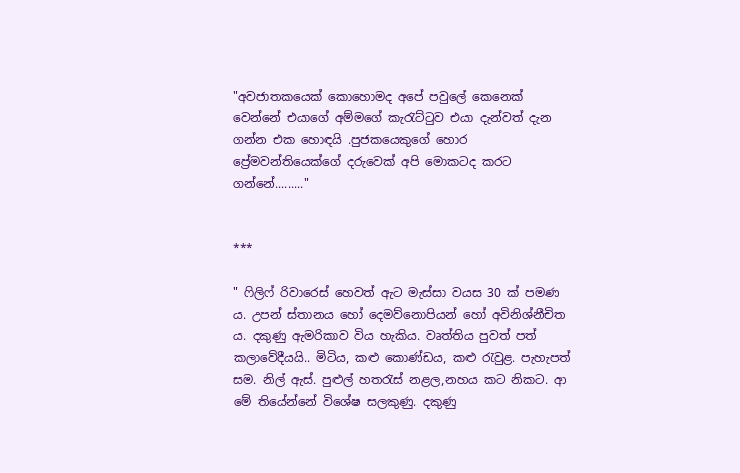"අවජාතකයෙක් කොහොමද අපේ පවුලේ කෙනෙක් වෙන්නේ එයාගේ අම්මගේ කැරැට්ටුව එයා දැන්වත් දැන ගන්න එක හොඳයි .පුජකයෙකුගේ හොර ප්‍රේමවන්තියෙක්ගේ දරුවෙක් අපි මොකටද කරට ගන්නේ........."


***

" ෆිලිෆ් රිවාරෙස් හෙවත් ඇට මැස්සා වයස 30 ක් පමණ ය. උපන් ස්තානය හෝ දෙමව්නොපියන් හෝ අවිනිශ්නීචිත ය. දකුණු ඇමරිකාව විය හැකිය. වෘත්තිය පුවත් පත් කලාවේදීයයි.. මිටිය, කළු කොණ්ඩය, කළු රැවුළ. පැහැපත් සම. නිල් ඇස්. පුළුල් හතරැස් නළල,නහය කට නිකට. ආ මේ තියේන්නේ විශේෂ සලකුණු. දකුණු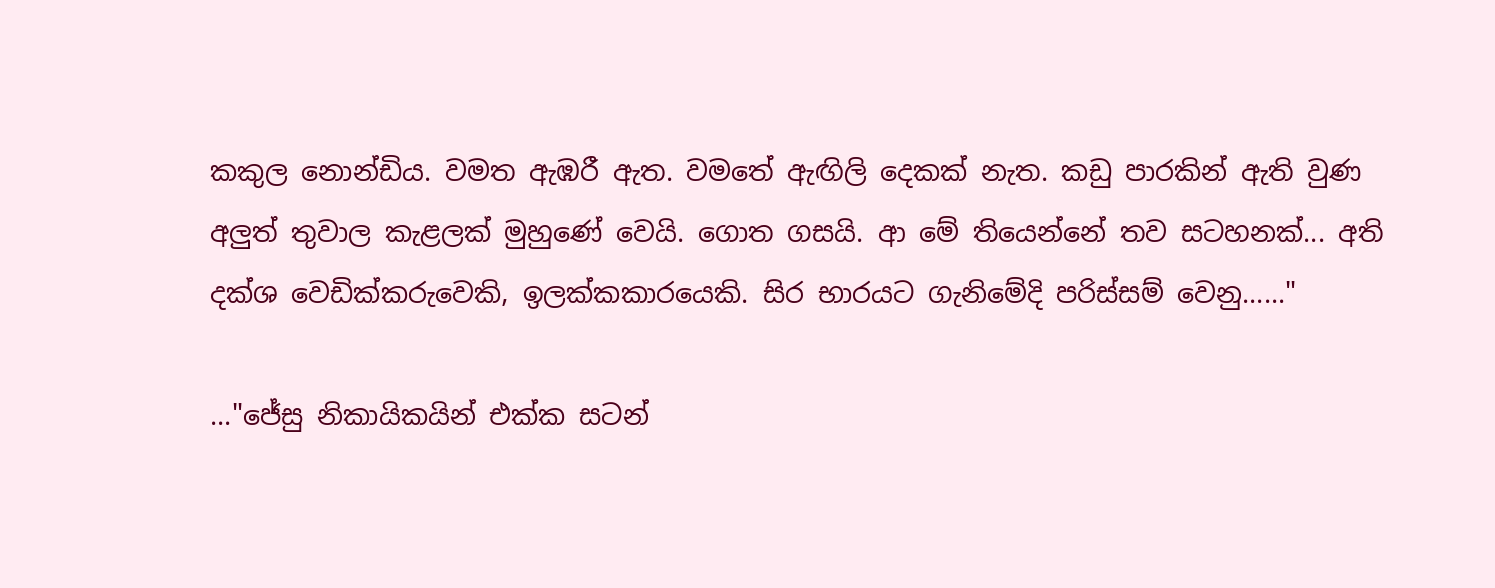කකුල නොන්ඩිය. වමත ඇඹරී ඇත. වමතේ ඇඟිලි දෙකක් නැත. කඩු පාරකින් ඇති වුණ අලුත් තුවාල කැළලක් මුහුණේ වෙයි. ගොත ගසයි. ආ මේ තියෙන්නේ තව සටහනක්... අති දක්ශ වෙඩික්කරුවෙකි, ඉලක්කකාරයෙකි. සිර භාරයට ගැනිමේදි පරිස්සම් වෙනු......"

..."ජේසු නිකායිකයින් එක්ක සටන්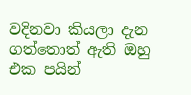වදිනවා කියලා දැන ගත්තොත් ඇති ඔහු එක පයින්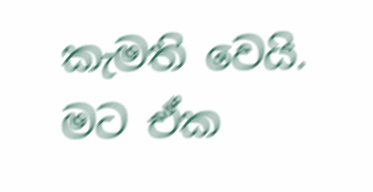කැමති වෙයි. මට ඒක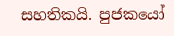සහතිකයි. පුජකයෝ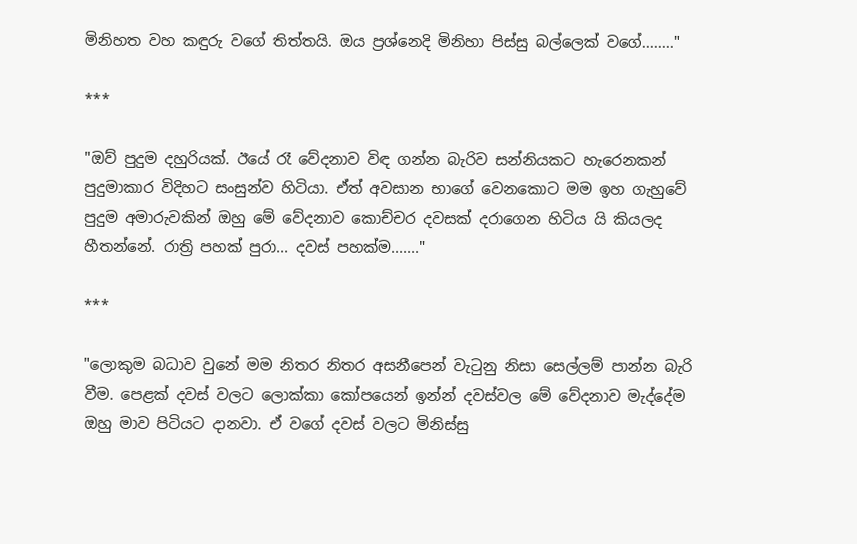මිනිහත වහ කඳුරු වගේ තිත්තයි. ඔය ප්‍රශ්නෙදි මිනිහා පිස්සු බල්ලෙක් වගේ........"

***

"ඔව් පුදුම දහුරියක්. ඊයේ රෑ වේදනාව විඳ ගන්න බැරිව සන්නියකට හැරෙනකන් පුදුමාකාර විදිහට සංසුන්ව හිටියා. ඒත් අවසාන භාගේ වෙනකොට මම ඉහ ගැහුවේ පුදුම අමාරුවකින් ඔහු මේ වේදනාව කොච්චර දවසක් දරාගෙන හිටිය යි කියලද හීතන්නේ. රාත්‍රි පහක් පුරා... දවස් පහක්ම......."

***

"ලොකුම බධාව වුනේ මම නිතර නිතර අසනීපෙන් වැටුනු නිසා සෙල්ලම් පාන්න බැරි වීම. පෙළක් දවස් වලට ලොක්කා කෝපයෙන් ඉන්න් දවස්වල මේ වේදනාව මැද්දේම ඔහු මාව පිටියට දානවා. ඒ වගේ දවස් වලට මිනිස්සු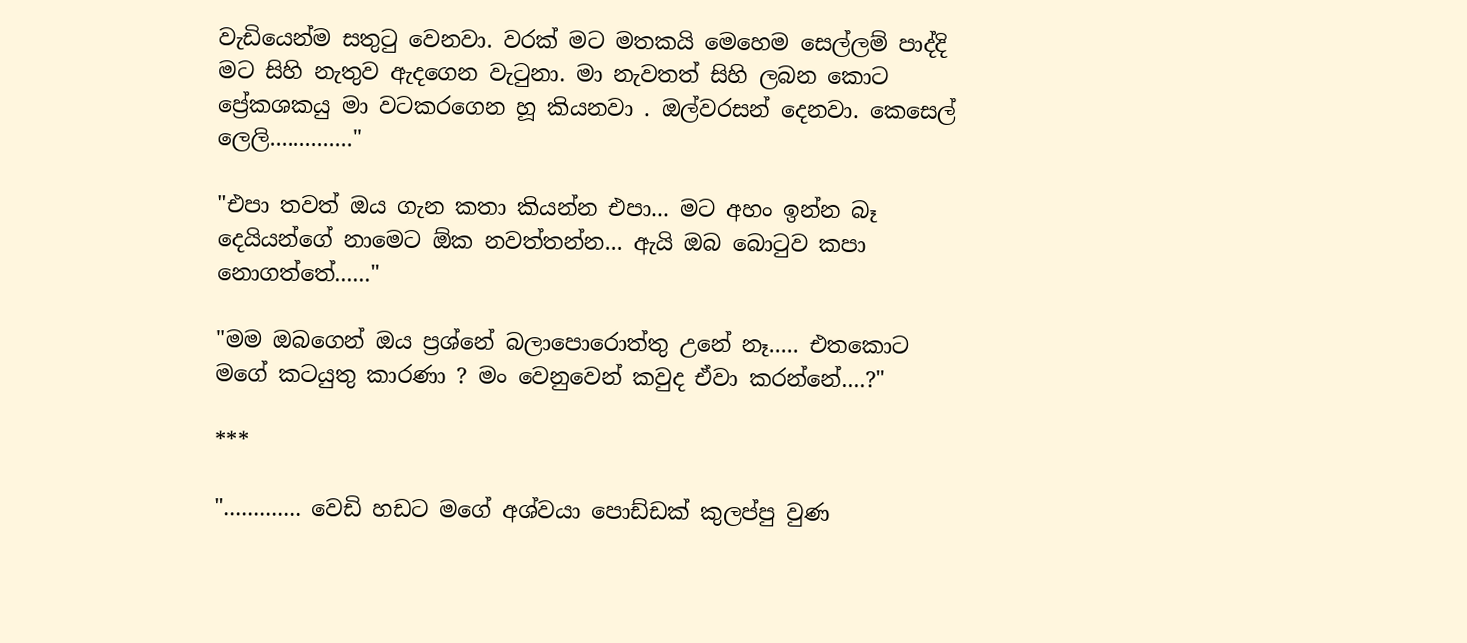වැඩියෙන්ම සතුටු වෙනවා. වරක් මට මතකයි මෙහෙම සෙල්ලම් පාද්දි මට සිහි නැතුව ඇදගෙන වැටුනා. මා නැවතත් සිහි ලබන කොට ප්‍රේකශකයු මා වටකරගෙන හූ කියනවා . ඔල්වරසන් දෙනවා. කෙසෙල් ලෙලි.............."

"එපා තවත් ඔය ගැන කතා කියන්න එපා... මට අහං ඉන්න බෑ දෙයියන්ගේ නාමෙට ඕක නවත්තන්න... ඇයි ඔබ බොටුව කපා නොගත්තේ......"

"මම ඔබගෙන් ඔය ප්‍රශ්නේ බලාපොරොත්තු උනේ නෑ..... එතකොට මගේ කටයුතු කාරණා ? මං වෙනුවෙන් කවුද ඒවා කරන්නේ....?"

***

"............. වෙඩි හඩට මගේ අශ්වයා පොඩ්ඩක් කුලප්පු වුණ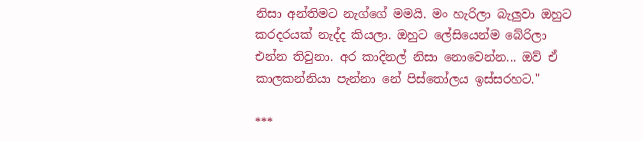නිසා අන්තිමට නැග්ගේ මමයි. මං හැරිලා බැලුවා ඔහුට කරදරයක් නැද්ද කියලා. ඔහුට ලේසියෙන්ම බේරිලා එන්න තිවුනා. අර කාදිනල් නිසා නොවෙන්න... ඔව් ඒ කාලකන්නියා පැන්නා නේ පිස්තෝලය ඉස්සරහට."

***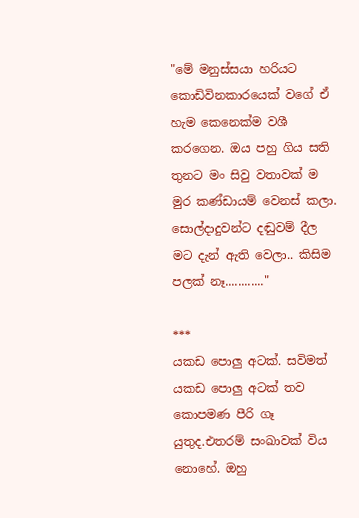"මේ මනුස්සයා හරියට කොඩිවිනකාරයෙක් වගේ ඒ හැම කෙනෙක්ම වශී කරගෙන. ඔය පහු ගිය සති තුනට මං සිවු වතාවක් ම මුර කණ්ඩායම් වෙනස් කලා. සොල්දාදුවන්ට දඬුවම් දීල මට දැන් ඇති වෙලා.. කිසිම පලක් නෑ............"

***
යකඩ පොලු අටක්. සවිමත් යකඩ පොලු අටක් තව කොපමණ පීරි ගෑ යුතුද.එතරම් සංඛාවක් විය නොහේ. ඔහු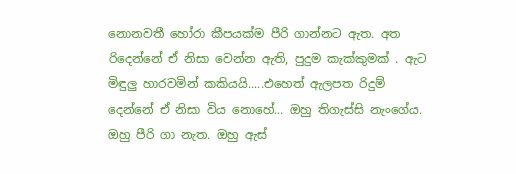නොනවතී හෝරා කීපයක්ම පීරි ගාන්නට ඇත. අත රිදෙන්නේ ඒ නිසා වෙන්න ඇති, පුදුම කැක්කුමක් . ඇට මිඳුලු හාරවමින් කකියයි.....එහෙත් ඇලපත රිදුම් දෙන්නේ ඒ නිසා විය නොහේ... ඔහු තිගැස්සි නැංගේය. ඔහු පීරි ගා නැත. ඔහු ඇස්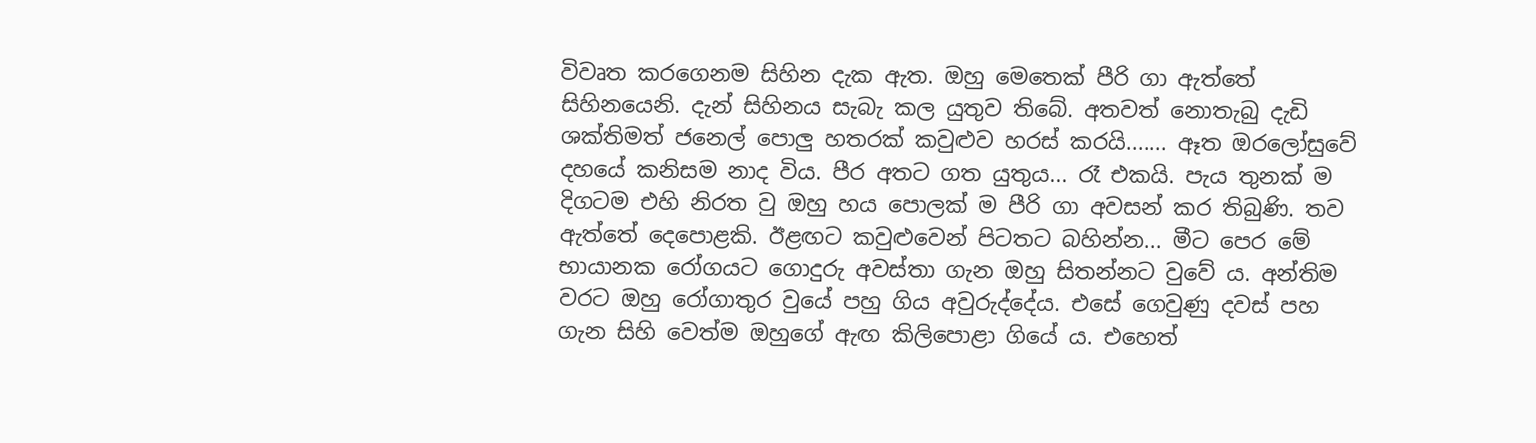විවෘත කරගෙනම සිහින දැක ඇත. ඔහු මෙතෙක් පීරි ගා ඇත්තේ සිහිනයෙනි. දැන් සිහිනය සැබැ කල යුතුව තිබේ. අතවත් නොතැබු දැඩි ශක්තිමත් ජනෙල් පොලු හතරක් කවුළුව හරස් කරයි....... ඈත ඔරලෝසුවේ දහයේ කනිසම නාද විය. පීර අතට ගත යුතුය... රෑ එකයි. පැය තුනක් ම දිගටම එහි නිරත වු ඔහු හය පොලක් ම පීරි ගා අවසන් කර තිබුණි. තව ඇත්තේ දෙපොළකි. ඊළඟට කවුළුවෙන් පිටතට බහින්න... මීට පෙර මේ භායානක රෝගයට ගොදුරු අවස්තා ගැන ඔහු සිතන්නට වුවේ ය. අන්තිම වරට ඔහු රෝගාතුර වුයේ පහු ගිය අවුරුද්දේය. එසේ ගෙවුණු දවස් පහ ගැන සිහි වෙත්ම ඔහුගේ ඇඟ කිලිපොළා ගියේ ය. එහෙත්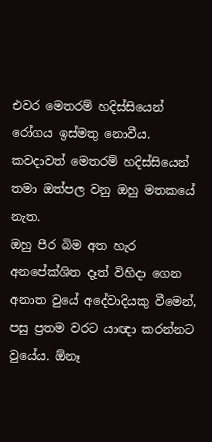එවර මෙතරම් හදිස්සියෙන් රෝගය ඉස්මතු නොවීය. කවදාවත් මෙතරම් හදිස්සියෙන් තමා ඔත්පල වනු ඔහු මතකයේ නැත.
ඔහු පීර බිම අත හැර අනපේක්ශිත දෑත් විහිදා ගෙන අනාත වුයේ අදේවාදියකු වීමෙන්, පසු ප්‍රතම වරට යාඥා කරන්නට වුයේය. ඕනෑ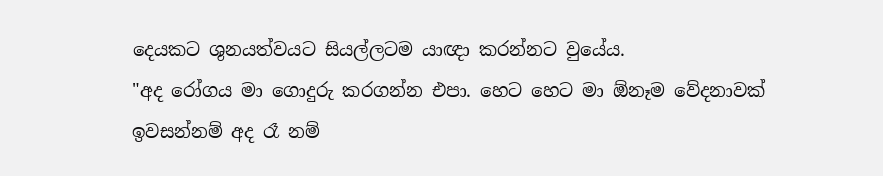දෙයකට ශුනයත්වයට සියල්ලටම යාඥා කරන්නට වුයේය.
"අද රෝගය මා ගොදුරු කරගන්න එපා. හෙට හෙට මා ඕනෑම වේදනාවක් ඉවසන්නම් අද රෑ නම්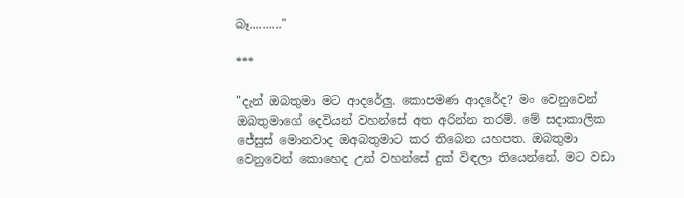බෑ.........."

***

"දැන් ඔබතුමා මට ආදරේලු. කොපමණ ආදරේද? මං වෙනුවෙන් ඔබතුමාගේ දෙවියන් වහන්සේ අත අරින්න තරම්. මේ සදාකාලික ජේසුස් මොනවාද ඔඅබතුමාට කර තිබෙන යහපත. ඔබතුමා වෙනුවෙන් කොහෙද උන් වහන්සේ දුක් විඳලා තියෙන්නේ. මට වඩා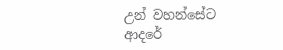උන් වහන්සේට ආදරේ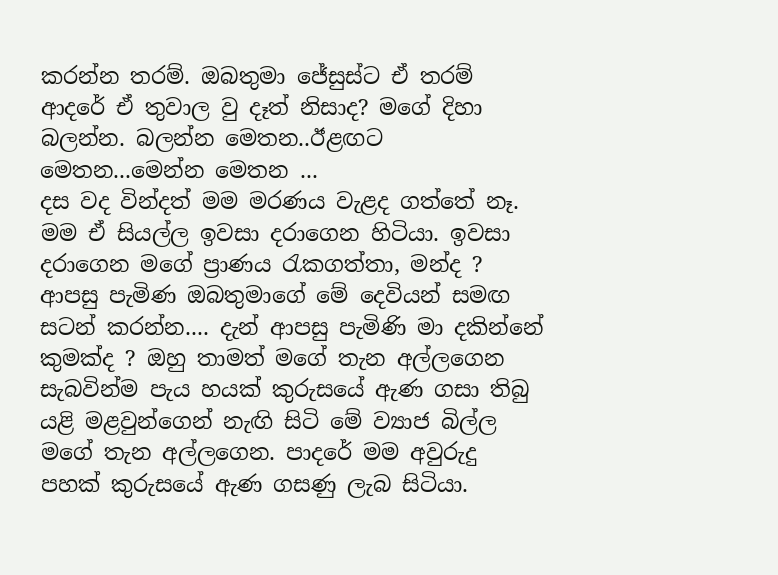කරන්න තරම්. ඔබතුමා ජේසුස්ට ඒ තරම් ආදරේ ඒ තුවාල වු දෑත් නිසාද? මගේ දිහා බලන්න. බලන්න මෙතන..ඊළඟට මෙතන...මෙන්න මෙතන ...
දස වද වින්දත් මම මරණය වැළද ගත්තේ නෑ. මම ඒ සියල්ල ඉවසා දරාගෙන හිටියා. ඉවසා දරාගෙන මගේ ප්‍රාණය රැකගත්තා, මන්ද ? ආපසු පැමිණ ඔබතුමාගේ මේ දෙවියන් සමඟ සටන් කරන්න.... දැන් ආපසු පැමිණි මා දකින්නේ කුමක්ද ? ඔහු තාමත් මගේ තැන අල්ලගෙන සැබවින්ම පැය හයක් කුරුසයේ ඇණ ගසා තිබු යළි මළවුන්ගෙන් නැඟි සිටි මේ ව්‍යාජ බිල්ල මගේ තැන අල්ලගෙන. පාදරේ මම අවුරුදු පහක් කුරුසයේ ඇණ ගසණු ලැබ සිටියා.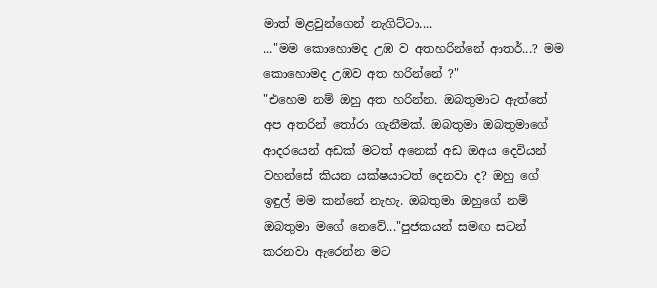මාත් මළවුන්ගෙන් නැගිට්ටා....
..."මම කොහොමද උඹ ව අතහරින්නේ ආතර්...? මම කොහොමද උඹව අත හරින්නේ ?"
"එහෙම නම් ඔහු අත හරින්න. ඔබතුමාට ඇත්තේ අප අතරින් තෝරා ගැනීමක්. ඔබතුමා ඔබතුමාගේ ආදරයෙන් අඩක් මටත් අනෙක් අඩ ඔඅය දෙවියන් වහන්සේ කියන යක්ෂයාටත් දෙනවා ද? ඔහු ගේ ඉඳුල් මම කන්නේ නැහැ. ඔබතුමා ඔහුගේ නම් ඔබතුමා මගේ නෙවේ..."පුජකයන් සමඟ සටන් කරනවා ඇරෙන්න මට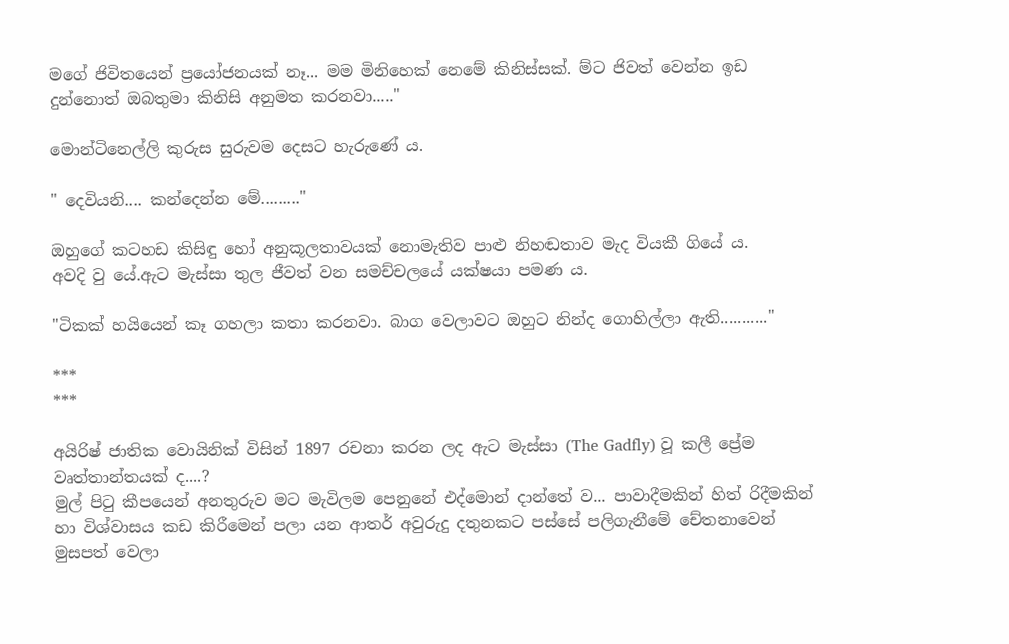මගේ ජිවිතයෙන් ප්‍රයෝජනයක් නෑ... මම මිනිහෙක් නෙමේ කිනිස්සක්. ම්ට ජිවත් වෙන්න ඉඩ දුන්නොත් ඔබතුමා කිනිසි අනුමත කරනවා....."

මොන්ටිනෙල්ලි කුරුස සුරුවම දෙසට හැරුණේ ය.

" දෙවියනි.... කන්දෙන්න මේ........."

ඔහුගේ කටහඩ කිසිඳු හෝ අනුකූලතාවයක් නොමැතිව පාළු නිහඬතාව මැද වියකී ගියේ ය.
අවදි වු යේ.ඇට මැස්සා තුල ජීවත් වන සමච්චලයේ යක්ෂයා පමණ ය.

"ටිකක් හයියෙන් කෑ ගහලා කතා කරනවා. බාග වෙලාවට ඔහුට නින්ද ගොහිල්ලා ඇති..........."

***
***

අයිරිෂ් ජාතික වොයිනික් විසින් 1897 රචනා කරන ලද ඇට මැස්සා (The Gadfly) වූ කලී ප්‍රේම වෘත්තාන්තයක් ද....?
මුල් පිටු කීපයෙන් අනතුරුව මට මැවිලම පෙනුනේ එද්මොන් දාන්තේ ව... පාවාදීමකින් හිත් රිදීමකින් හා විශ්වාසය කඩ කිරීමෙන් පලා යන ආතර් අවුරුදු දතුනකට පස්සේ පලිගැනීමේ චේතනාවෙන් මුසපත් වෙලා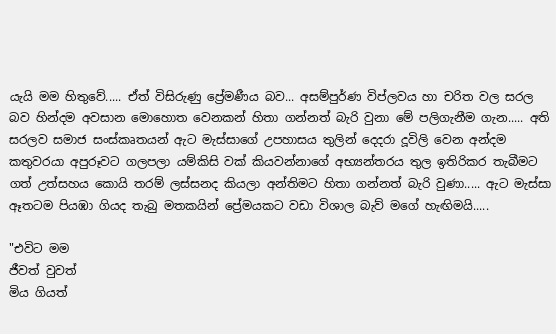යැයි මම හිතුවේ..... ඒත් විසිරුණු ප්‍රේමණීය බව... අසම්පුර්ණ විප්ලවය හා චරිත වල සරල බව හින්දම අවසාන මොහොත වෙනකන් හිතා ගන්නත් බැරි වුනා මේ පලිගැනීම ගැන..... අති සරලව සමාජ සංස්කෘතයන් ඇට මැස්සාගේ උපහාසය තුලින් දෙදරා දූවිලි වෙන අන්දම කතුවරයා අපුරූවට ගලපලා යම්කිසි වක් කියවන්නාගේ අභ්‍යන්තරය තුල ඉතිරිකර තැබීමට ගත් උත්සහය කොයි තරම් ලස්සනද කියලා අන්තිමට හිතා ගන්නත් බැරි වුණා..... ඇට මැස්සා ඈතටම පියඹා ගියද තැබු මතකයින් ප්‍රේමයකට වඩා විශාල බැව් මගේ හැඟිමයි.....

"එවිට මම
ජීවත් වුවත්
මිය ගියත්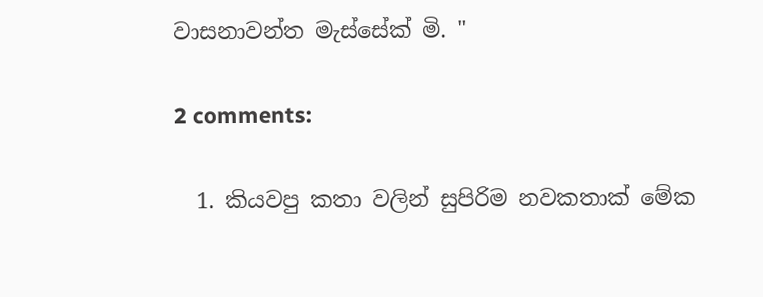වාසනාවන්ත මැස්සේක් මි. "

2 comments:

  1. කියවපු කතා වලින් සුපිරිම නවකතාක් මේක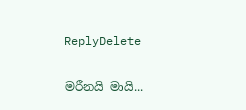ReplyDelete

මරීනයි මායි...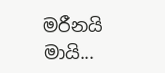මරීනයි මායි...